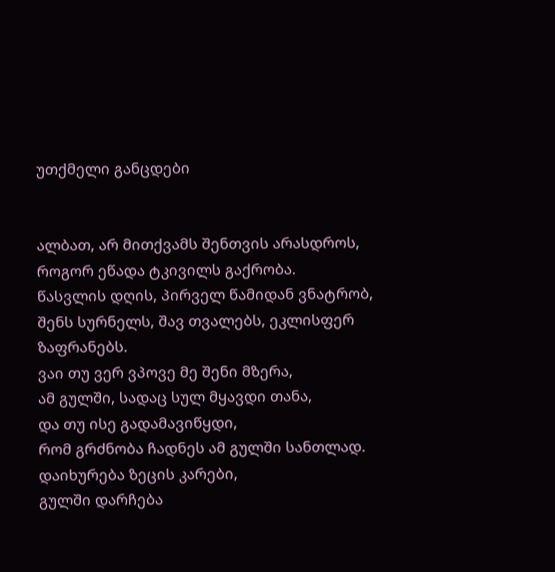უთქმელი განცდები


ალბათ, არ მითქვამს შენთვის არასდროს,
როგორ ეწადა ტკივილს გაქრობა.
წასვლის დღის, პირველ წამიდან ვნატრობ,
შენს სურნელს, შავ თვალებს, ეკლისფერ ზაფრანებს.
ვაი თუ ვერ ვპოვე მე შენი მზერა,
ამ გულში, სადაც სულ მყავდი თანა,
და თუ ისე გადამავიწყდი,
რომ გრძნობა ჩადნეს ამ გულში სანთლად.
დაიხურება ზეცის კარები,
გულში დარჩება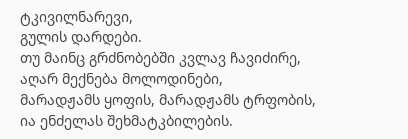ტკივილნარევი,
გულის დარდები.
თუ მაინც გრძნობებში კვლავ ჩავიძირე,
აღარ მექნება მოლოდინები,
მარადჟამს ყოფის, მარადჟამს ტრფობის,
ია ენძელას შეხმატკბილების.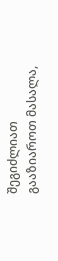შეგიძლიათ გააზიაროთ მასალა,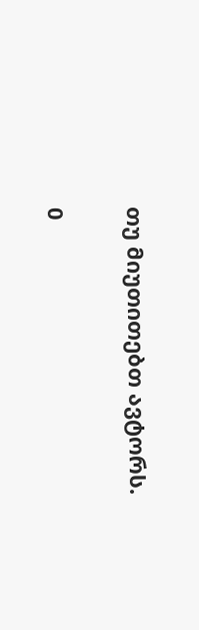თუ მიუთითებთ ავტორს.

0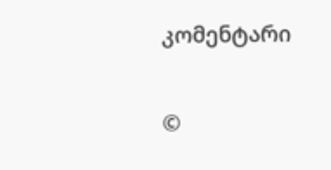კომენტარი

©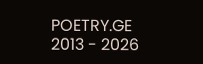POETRY.GE 2013 - 2026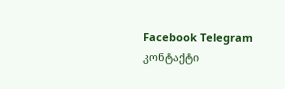Facebook Telegram კონტაქტი